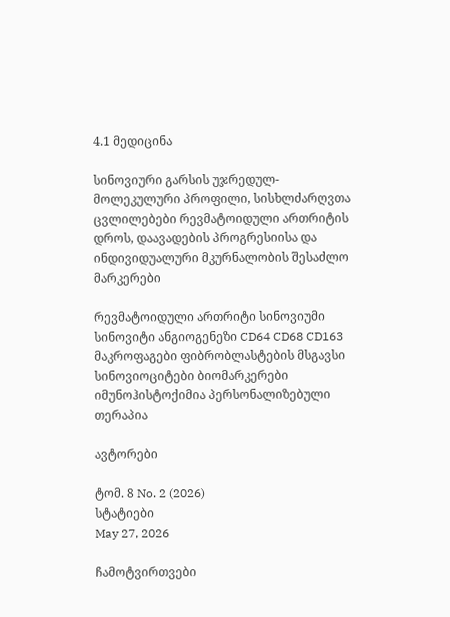4.1 მედიცინა

სინოვიური გარსის უჯრედულ-მოლეკულური პროფილი, სისხლძარღვთა ცვლილებები რევმატოიდული ართრიტის დროს, დაავადების პროგრესიისა და ინდივიდუალური მკურნალობის შესაძლო მარკერები

რევმატოიდული ართრიტი სინოვიუმი სინოვიტი ანგიოგენეზი CD64 CD68 CD163 მაკროფაგები ფიბრობლასტების მსგავსი სინოვიოციტები ბიომარკერები იმუნოჰისტოქიმია პერსონალიზებული თერაპია

ავტორები

ტომ. 8 No. 2 (2026)
სტატიები
May 27, 2026

ჩამოტვირთვები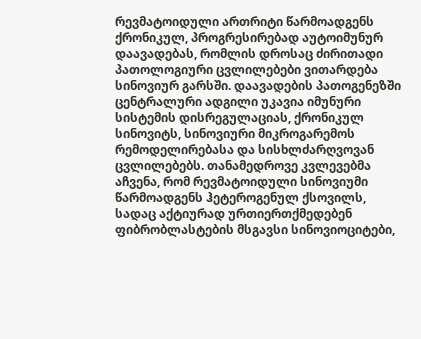რევმატოიდული ართრიტი წარმოადგენს ქრონიკულ, პროგრესირებად აუტოიმუნურ დაავადებას, რომლის დროსაც ძირითადი პათოლოგიური ცვლილებები ვითარდება სინოვიურ გარსში. დაავადების პათოგენეზში ცენტრალური ადგილი უკავია იმუნური სისტემის დისრეგულაციას, ქრონიკულ სინოვიტს, სინოვიური მიკროგარემოს რემოდელირებასა და სისხლძარღვოვან ცვლილებებს. თანამედროვე კვლევებმა აჩვენა, რომ რევმატოიდული სინოვიუმი წარმოადგენს ჰეტეროგენულ ქსოვილს, სადაც აქტიურად ურთიერთქმედებენ ფიბრობლასტების მსგავსი სინოვიოციტები,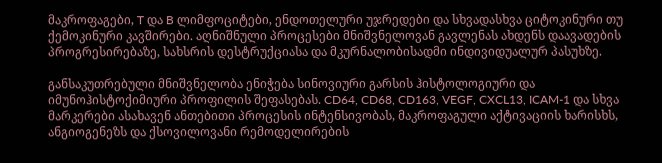მაკროფაგები, T და B ლიმფოციტები, ენდოთელური უჯრედები და სხვადასხვა ციტოკინური თუ ქემოკინური კავშირები. აღნიშნული პროცესები მნიშვნელოვან გავლენას ახდენს დაავადების პროგრესირებაზე, სახსრის დესტრუქციასა და მკურნალობისადმი ინდივიდუალურ პასუხზე.

განსაკუთრებული მნიშვნელობა ენიჭება სინოვიური გარსის ჰისტოლოგიური და იმუნოჰისტოქიმიური პროფილის შეფასებას. CD64, CD68, CD163, VEGF, CXCL13, ICAM-1 და სხვა მარკერები ასახავენ ანთებითი პროცესის ინტენსივობას, მაკროფაგული აქტივაციის ხარისხს, ანგიოგენეზს და ქსოვილოვანი რემოდელირების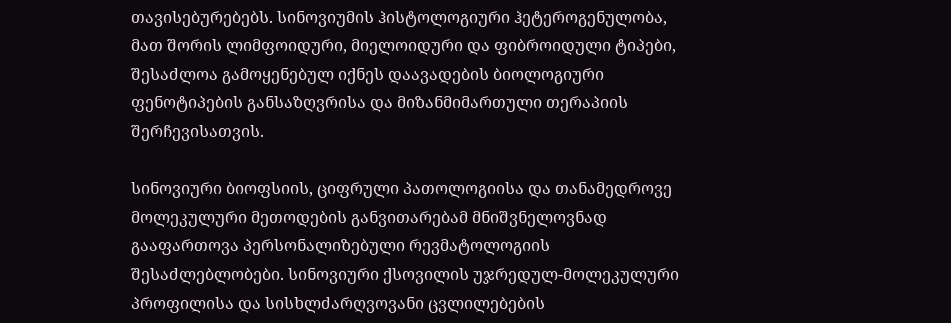თავისებურებებს. სინოვიუმის ჰისტოლოგიური ჰეტეროგენულობა, მათ შორის ლიმფოიდური, მიელოიდური და ფიბროიდული ტიპები, შესაძლოა გამოყენებულ იქნეს დაავადების ბიოლოგიური ფენოტიპების განსაზღვრისა და მიზანმიმართული თერაპიის შერჩევისათვის.

სინოვიური ბიოფსიის, ციფრული პათოლოგიისა და თანამედროვე მოლეკულური მეთოდების განვითარებამ მნიშვნელოვნად გააფართოვა პერსონალიზებული რევმატოლოგიის შესაძლებლობები. სინოვიური ქსოვილის უჯრედულ-მოლეკულური პროფილისა და სისხლძარღვოვანი ცვლილებების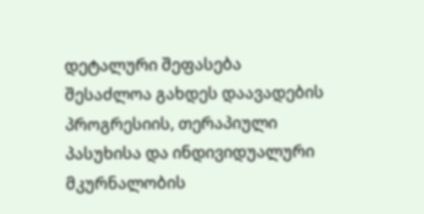დეტალური შეფასება შესაძლოა გახდეს დაავადების პროგრესიის, თერაპიული პასუხისა და ინდივიდუალური მკურნალობის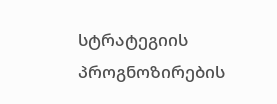სტრატეგიის პროგნოზირების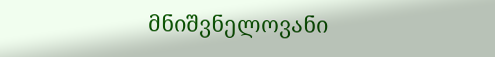მნიშვნელოვანი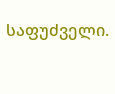საფუძველი.